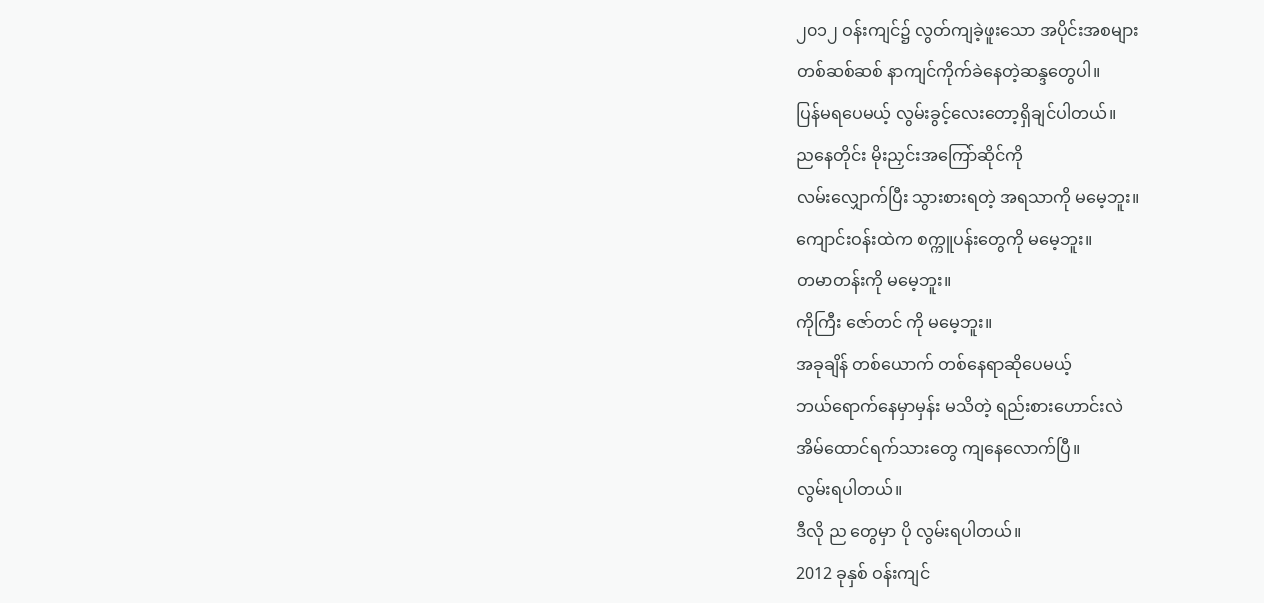၂၀၁၂ ဝန်းကျင်၌ လွတ်ကျခဲ့ဖူးသော အပိုင်းအစများ
တစ်ဆစ်ဆစ် နာကျင်ကိုက်ခဲနေတဲ့ဆန္ဒတွေပါ။
ပြန်မရပေမယ့် လွမ်းခွင့်လေးတော့ရှိချင်ပါတယ်။
ညနေတိုင်း မိုးညှင်းအကြော်ဆိုင်ကို
လမ်းလျှောက်ပြီး သွားစားရတဲ့ အရသာကို မမေ့ဘူး။
ကျောင်းဝန်းထဲက စက္ကူပန်းတွေကို မမေ့ဘူး။
တမာတန်းကို မမေ့ဘူး။
ကိုကြီး ဇော်တင် ကို မမေ့ဘူး။
အခုချိန် တစ်ယောက် တစ်နေရာဆိုပေမယ့်
ဘယ်ရောက်နေမှာမှန်း မသိတဲ့ ရည်းစားဟောင်းလဲ
အိမ်ထောင်ရက်သားတွေ ကျနေလောက်ပြီ။
လွမ်းရပါတယ်။
ဒီလို ည တွေမှာ ပို လွမ်းရပါတယ်။
2012 ခုနှစ် ဝန်းကျင်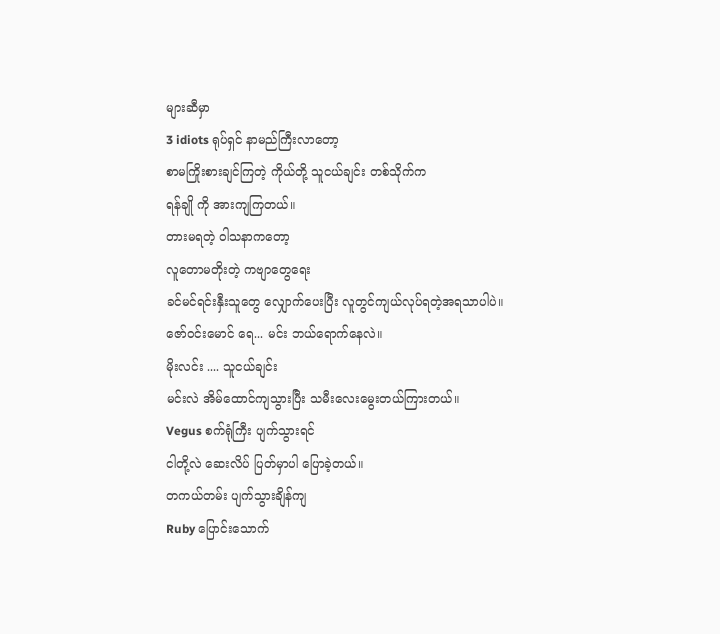များဆီမှာ
3 idiots ရုပ်ရှင် နာမည်ကြီးလာတော့
စာမကြိုးစားချင်ကြတဲ့ ကိုယ်တို့ သူငယ်ချင်း တစ်သိုက်က
ရန်ချို ကို အားကျကြတယ်။
တားမရတဲ့ ဝါသနာကတော့
လူတောမတိုးတဲ့ ကဗျာတွေရေး
ခင်မင်ရင်းနှီးသူတွေ လျှောက်ပေးပြီး လူတွင်ကျယ်လုပ်ရတဲ့အရသာပါပဲ။
ဇော်ဝင်းမောင် ရေ... မင်း ဘယ်ရောက်နေလဲ။
မိုးလင်း .... သူငယ်ချင်း
မင်းလဲ အိမ်ထောင်ကျသွားပြီး သမီးလေးမွေးတယ်ကြားတယ်။
Vegus စက်ရုံကြီး ပျက်သွားရင်
ငါတို့လဲ ဆေးလိပ် ပြတ်မှာပါ ပြောခဲ့တယ်။
တကယ်တမ်း ပျက်သွားချိန်ကျ
Ruby ပြောင်းသောက်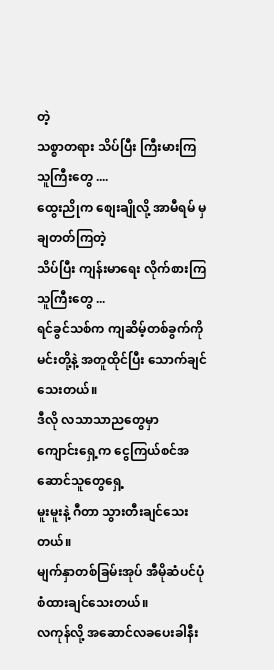တဲ့
သစ္စာတရား သိပ်ပြီး ကြီးမားကြသူကြီးတွေ ....
ထွေးညိုက စျေးချိုလို့ အာမီရမ် မှ ချတတ်ကြတဲ့
သိပ်ပြီး ကျန်းမာရေး လိုက်စားကြသူကြီးတွေ ...
ရင်ခွင်သစ်က ကျဆိမ့်တစ်ခွက်ကို
မင်းတို့နဲ့ အတူထိုင်ပြီး သောက်ချင်သေးတယ်။
ဒီလို လသာသာညတွေမှာ
ကျောင်းရှေ့က ငွေကြယ်စင်အဆောင်သူတွေရှေ့
မူးမူးနဲ့ ဂီတာ သွားတီးချင်သေးတယ်။
မျက်နှာတစ်ခြမ်းအုပ် အီမိုဆံပင်ပုံစံထားချင်သေးတယ်။
လကုန်လို့ အဆောင်လခပေးခါနီး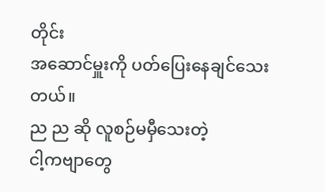တိုင်း
အဆောင်မှူးကို ပတ်ပြေးနေချင်သေးတယ်။
ည ည ဆို လူစဉ်မမှီသေးတဲ့
ငါ့ကဗျာတွေ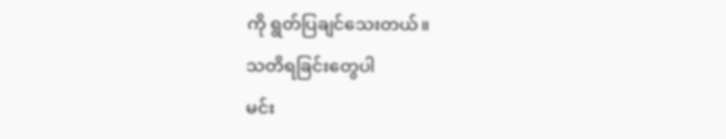ကို ရွတ်ပြချင်သေးတယ်။
သတိရခြင်းတွေပါ
မင်း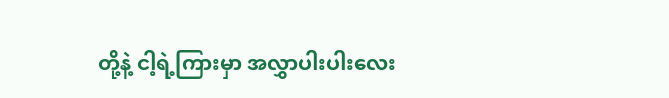တို့နဲ့ ငါ့ရဲ့ကြားမှာ အလွှာပါးပါးလေး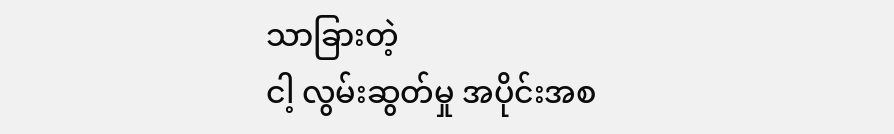သာခြားတဲ့
ငါ့ လွမ်းဆွတ်မှု အပိုင်းအစ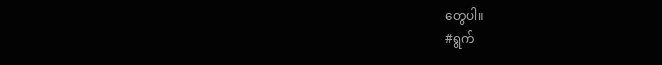တွေပါ။
#ရွက်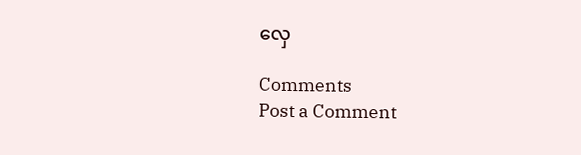လှေ

Comments
Post a Comment